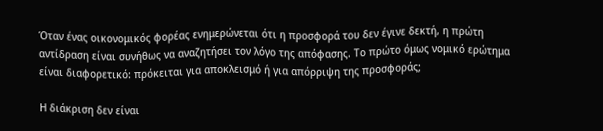Όταν ένας οικονομικός φορέας ενημερώνεται ότι η προσφορά του δεν έγινε δεκτή, η πρώτη αντίδραση είναι συνήθως να αναζητήσει τον λόγο της απόφασης. Το πρώτο όμως νομικό ερώτημα είναι διαφορετικό: πρόκειται για αποκλεισμό ή για απόρριψη της προσφοράς;

Η διάκριση δεν είναι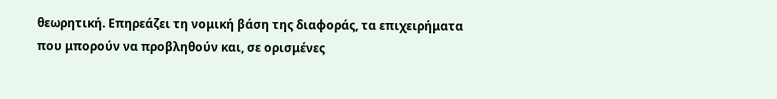θεωρητική. Επηρεάζει τη νομική βάση της διαφοράς, τα επιχειρήματα που μπορούν να προβληθούν και, σε ορισμένες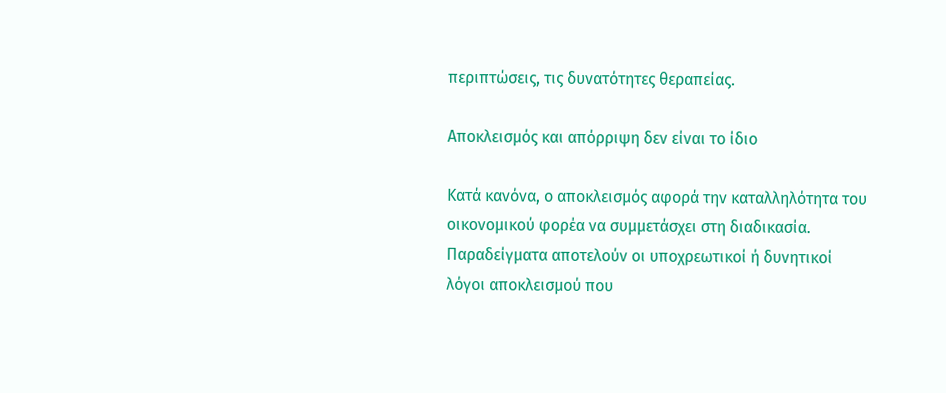περιπτώσεις, τις δυνατότητες θεραπείας.

Αποκλεισμός και απόρριψη δεν είναι το ίδιο

Κατά κανόνα, ο αποκλεισμός αφορά την καταλληλότητα του οικονομικού φορέα να συμμετάσχει στη διαδικασία. Παραδείγματα αποτελούν οι υποχρεωτικοί ή δυνητικοί λόγοι αποκλεισμού που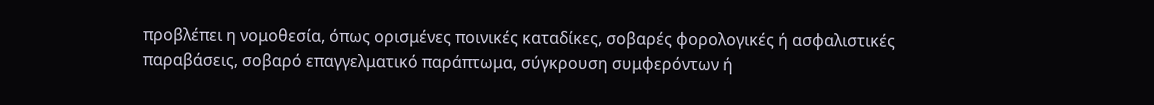προβλέπει η νομοθεσία, όπως ορισμένες ποινικές καταδίκες, σοβαρές φορολογικές ή ασφαλιστικές παραβάσεις, σοβαρό επαγγελματικό παράπτωμα, σύγκρουση συμφερόντων ή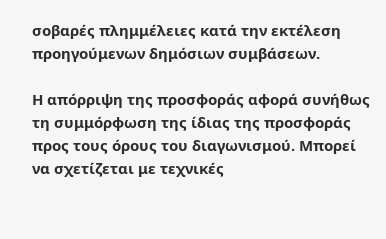σοβαρές πλημμέλειες κατά την εκτέλεση προηγούμενων δημόσιων συμβάσεων.

Η απόρριψη της προσφοράς αφορά συνήθως τη συμμόρφωση της ίδιας της προσφοράς προς τους όρους του διαγωνισμού. Μπορεί να σχετίζεται με τεχνικές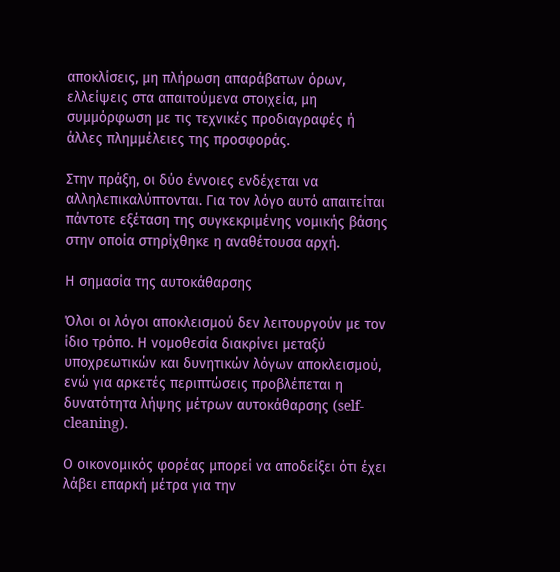αποκλίσεις, μη πλήρωση απαράβατων όρων, ελλείψεις στα απαιτούμενα στοιχεία, μη συμμόρφωση με τις τεχνικές προδιαγραφές ή άλλες πλημμέλειες της προσφοράς.

Στην πράξη, οι δύο έννοιες ενδέχεται να αλληλεπικαλύπτονται. Για τον λόγο αυτό απαιτείται πάντοτε εξέταση της συγκεκριμένης νομικής βάσης στην οποία στηρίχθηκε η αναθέτουσα αρχή.

Η σημασία της αυτοκάθαρσης

Όλοι οι λόγοι αποκλεισμού δεν λειτουργούν με τον ίδιο τρόπο. Η νομοθεσία διακρίνει μεταξύ υποχρεωτικών και δυνητικών λόγων αποκλεισμού, ενώ για αρκετές περιπτώσεις προβλέπεται η δυνατότητα λήψης μέτρων αυτοκάθαρσης (self-cleaning).

Ο οικονομικός φορέας μπορεί να αποδείξει ότι έχει λάβει επαρκή μέτρα για την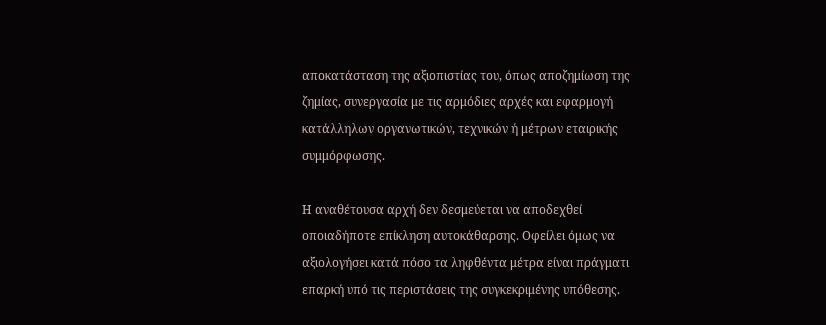αποκατάσταση της αξιοπιστίας του, όπως αποζημίωση της ζημίας, συνεργασία με τις αρμόδιες αρχές και εφαρμογή κατάλληλων οργανωτικών, τεχνικών ή μέτρων εταιρικής συμμόρφωσης.

Η αναθέτουσα αρχή δεν δεσμεύεται να αποδεχθεί οποιαδήποτε επίκληση αυτοκάθαρσης. Οφείλει όμως να αξιολογήσει κατά πόσο τα ληφθέντα μέτρα είναι πράγματι επαρκή υπό τις περιστάσεις της συγκεκριμένης υπόθεσης.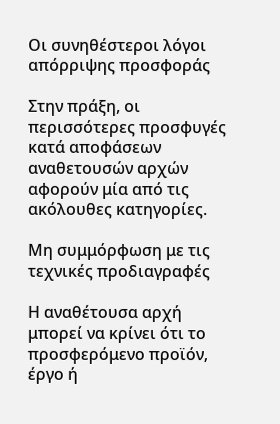Οι συνηθέστεροι λόγοι απόρριψης προσφοράς

Στην πράξη, οι περισσότερες προσφυγές κατά αποφάσεων αναθετουσών αρχών αφορούν μία από τις ακόλουθες κατηγορίες.

Μη συμμόρφωση με τις τεχνικές προδιαγραφές

Η αναθέτουσα αρχή μπορεί να κρίνει ότι το προσφερόμενο προϊόν, έργο ή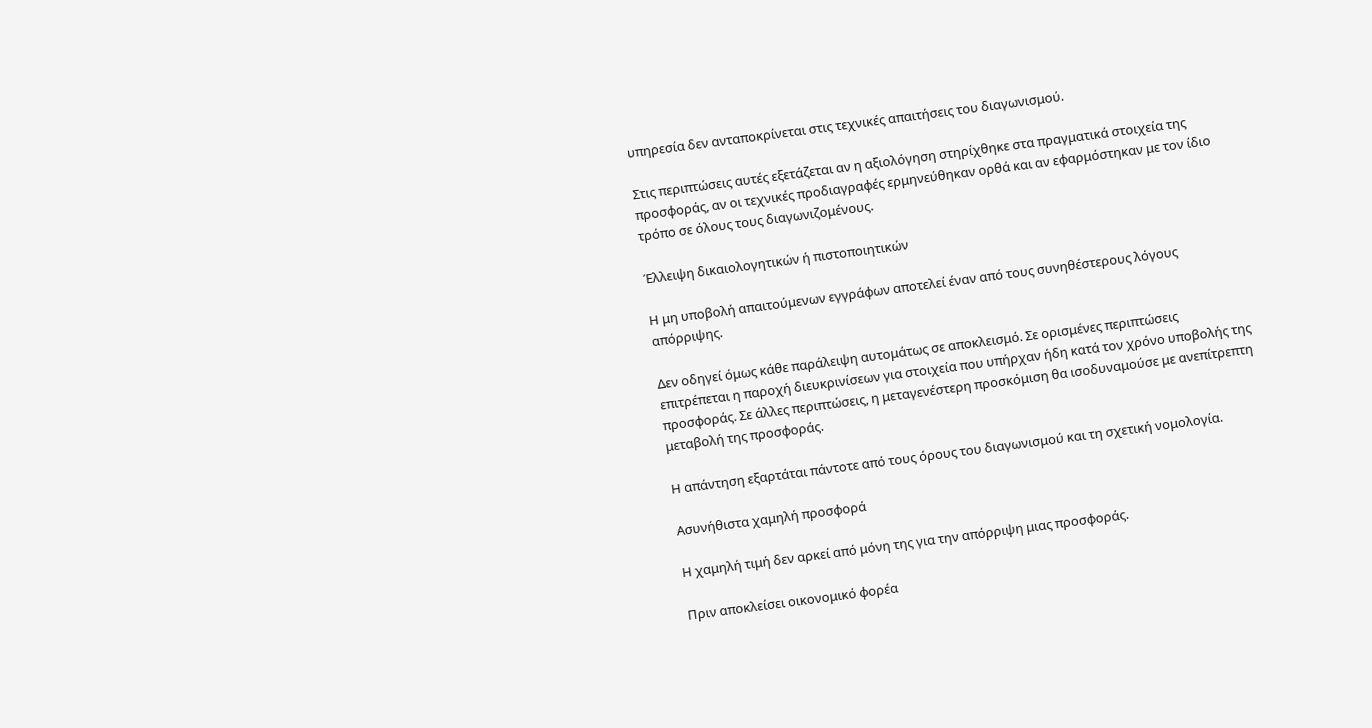υπηρεσία δεν ανταποκρίνεται στις τεχνικές απαιτήσεις του διαγωνισμού.

Στις περιπτώσεις αυτές εξετάζεται αν η αξιολόγηση στηρίχθηκε στα πραγματικά στοιχεία της προσφοράς, αν οι τεχνικές προδιαγραφές ερμηνεύθηκαν ορθά και αν εφαρμόστηκαν με τον ίδιο τρόπο σε όλους τους διαγωνιζομένους.

Έλλειψη δικαιολογητικών ή πιστοποιητικών

Η μη υποβολή απαιτούμενων εγγράφων αποτελεί έναν από τους συνηθέστερους λόγους απόρριψης.

Δεν οδηγεί όμως κάθε παράλειψη αυτομάτως σε αποκλεισμό. Σε ορισμένες περιπτώσεις επιτρέπεται η παροχή διευκρινίσεων για στοιχεία που υπήρχαν ήδη κατά τον χρόνο υποβολής της προσφοράς. Σε άλλες περιπτώσεις, η μεταγενέστερη προσκόμιση θα ισοδυναμούσε με ανεπίτρεπτη μεταβολή της προσφοράς.

Η απάντηση εξαρτάται πάντοτε από τους όρους του διαγωνισμού και τη σχετική νομολογία.

Ασυνήθιστα χαμηλή προσφορά

Η χαμηλή τιμή δεν αρκεί από μόνη της για την απόρριψη μιας προσφοράς.

Πριν αποκλείσει οικονομικό φορέα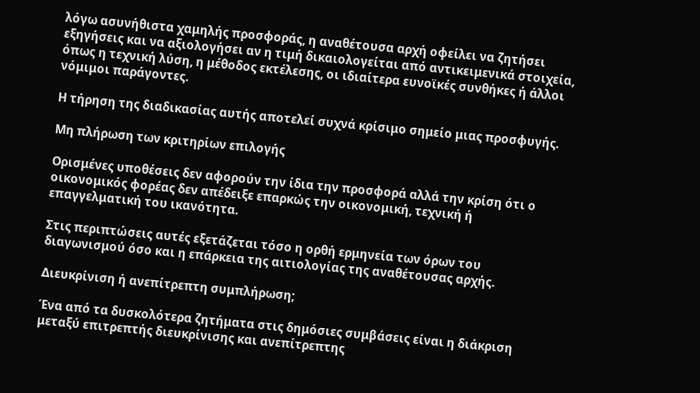λόγω ασυνήθιστα χαμηλής προσφοράς, η αναθέτουσα αρχή οφείλει να ζητήσει εξηγήσεις και να αξιολογήσει αν η τιμή δικαιολογείται από αντικειμενικά στοιχεία, όπως η τεχνική λύση, η μέθοδος εκτέλεσης, οι ιδιαίτερα ευνοϊκές συνθήκες ή άλλοι νόμιμοι παράγοντες.

Η τήρηση της διαδικασίας αυτής αποτελεί συχνά κρίσιμο σημείο μιας προσφυγής.

Μη πλήρωση των κριτηρίων επιλογής

Ορισμένες υποθέσεις δεν αφορούν την ίδια την προσφορά αλλά την κρίση ότι ο οικονομικός φορέας δεν απέδειξε επαρκώς την οικονομική, τεχνική ή επαγγελματική του ικανότητα.

Στις περιπτώσεις αυτές εξετάζεται τόσο η ορθή ερμηνεία των όρων του διαγωνισμού όσο και η επάρκεια της αιτιολογίας της αναθέτουσας αρχής.

Διευκρίνιση ή ανεπίτρεπτη συμπλήρωση;

Ένα από τα δυσκολότερα ζητήματα στις δημόσιες συμβάσεις είναι η διάκριση μεταξύ επιτρεπτής διευκρίνισης και ανεπίτρεπτης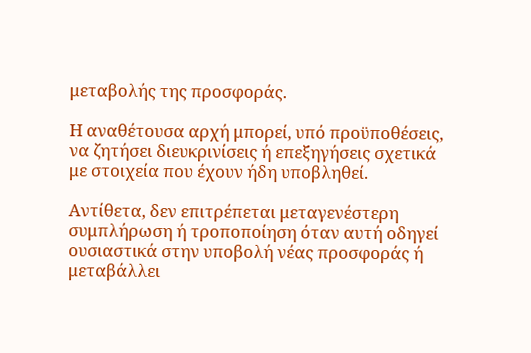μεταβολής της προσφοράς.

Η αναθέτουσα αρχή μπορεί, υπό προϋποθέσεις, να ζητήσει διευκρινίσεις ή επεξηγήσεις σχετικά με στοιχεία που έχουν ήδη υποβληθεί.

Αντίθετα, δεν επιτρέπεται μεταγενέστερη συμπλήρωση ή τροποποίηση όταν αυτή οδηγεί ουσιαστικά στην υποβολή νέας προσφοράς ή μεταβάλλει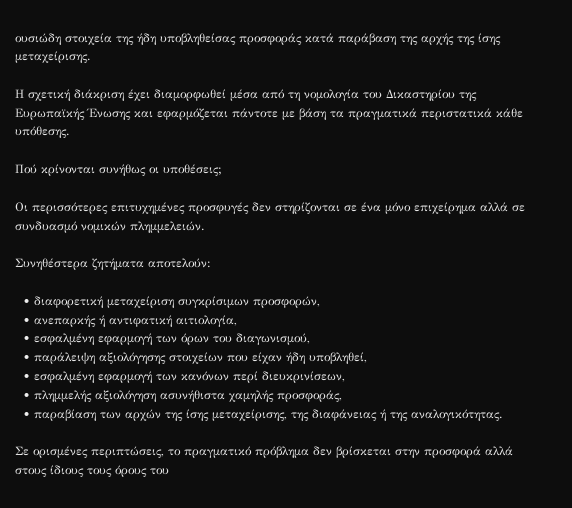ουσιώδη στοιχεία της ήδη υποβληθείσας προσφοράς κατά παράβαση της αρχής της ίσης μεταχείρισης.

Η σχετική διάκριση έχει διαμορφωθεί μέσα από τη νομολογία του Δικαστηρίου της Ευρωπαϊκής Ένωσης και εφαρμόζεται πάντοτε με βάση τα πραγματικά περιστατικά κάθε υπόθεσης.

Πού κρίνονται συνήθως οι υποθέσεις;

Οι περισσότερες επιτυχημένες προσφυγές δεν στηρίζονται σε ένα μόνο επιχείρημα αλλά σε συνδυασμό νομικών πλημμελειών.

Συνηθέστερα ζητήματα αποτελούν:

  • διαφορετική μεταχείριση συγκρίσιμων προσφορών,
  • ανεπαρκής ή αντιφατική αιτιολογία,
  • εσφαλμένη εφαρμογή των όρων του διαγωνισμού,
  • παράλειψη αξιολόγησης στοιχείων που είχαν ήδη υποβληθεί,
  • εσφαλμένη εφαρμογή των κανόνων περί διευκρινίσεων,
  • πλημμελής αξιολόγηση ασυνήθιστα χαμηλής προσφοράς,
  • παραβίαση των αρχών της ίσης μεταχείρισης, της διαφάνειας ή της αναλογικότητας.

Σε ορισμένες περιπτώσεις, το πραγματικό πρόβλημα δεν βρίσκεται στην προσφορά αλλά στους ίδιους τους όρους του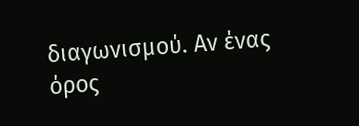διαγωνισμού. Αν ένας όρος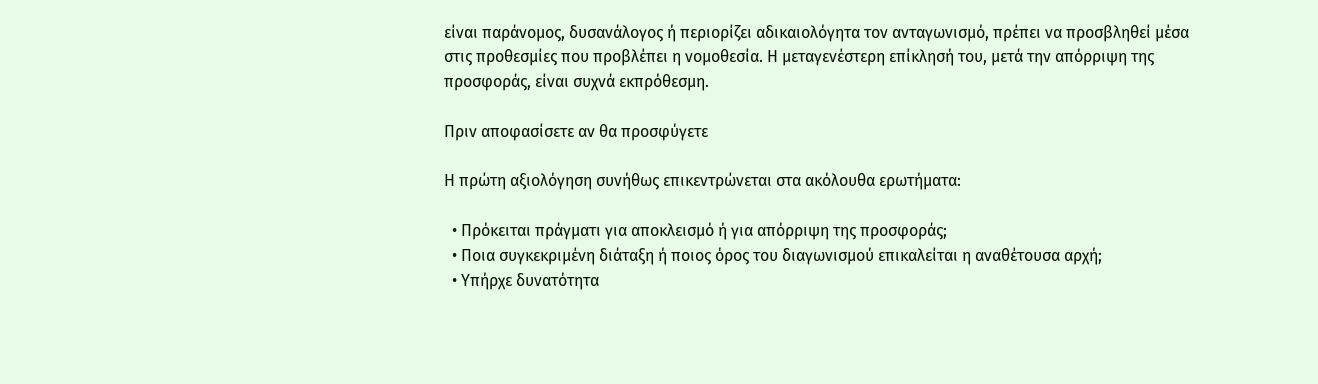είναι παράνομος, δυσανάλογος ή περιορίζει αδικαιολόγητα τον ανταγωνισμό, πρέπει να προσβληθεί μέσα στις προθεσμίες που προβλέπει η νομοθεσία. Η μεταγενέστερη επίκλησή του, μετά την απόρριψη της προσφοράς, είναι συχνά εκπρόθεσμη.

Πριν αποφασίσετε αν θα προσφύγετε

Η πρώτη αξιολόγηση συνήθως επικεντρώνεται στα ακόλουθα ερωτήματα:

  • Πρόκειται πράγματι για αποκλεισμό ή για απόρριψη της προσφοράς;
  • Ποια συγκεκριμένη διάταξη ή ποιος όρος του διαγωνισμού επικαλείται η αναθέτουσα αρχή;
  • Υπήρχε δυνατότητα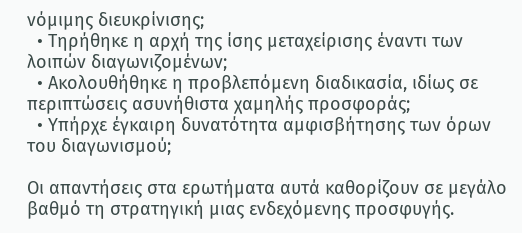νόμιμης διευκρίνισης;
  • Τηρήθηκε η αρχή της ίσης μεταχείρισης έναντι των λοιπών διαγωνιζομένων;
  • Ακολουθήθηκε η προβλεπόμενη διαδικασία, ιδίως σε περιπτώσεις ασυνήθιστα χαμηλής προσφοράς;
  • Υπήρχε έγκαιρη δυνατότητα αμφισβήτησης των όρων του διαγωνισμού;

Οι απαντήσεις στα ερωτήματα αυτά καθορίζουν σε μεγάλο βαθμό τη στρατηγική μιας ενδεχόμενης προσφυγής.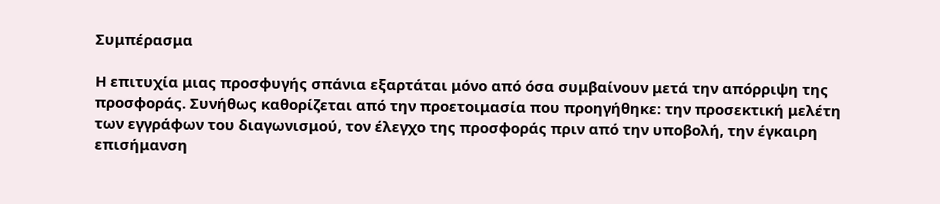Συμπέρασμα

Η επιτυχία μιας προσφυγής σπάνια εξαρτάται μόνο από όσα συμβαίνουν μετά την απόρριψη της προσφοράς. Συνήθως καθορίζεται από την προετοιμασία που προηγήθηκε: την προσεκτική μελέτη των εγγράφων του διαγωνισμού, τον έλεγχο της προσφοράς πριν από την υποβολή, την έγκαιρη επισήμανση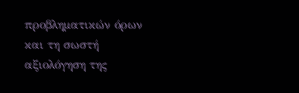προβληματικών όρων και τη σωστή αξιολόγηση της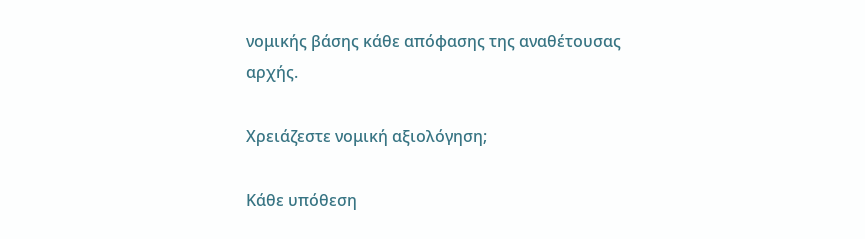νομικής βάσης κάθε απόφασης της αναθέτουσας αρχής.

Χρειάζεστε νομική αξιολόγηση;

Κάθε υπόθεση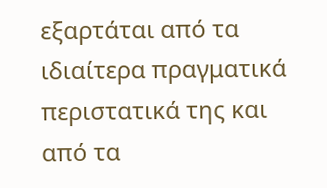εξαρτάται από τα ιδιαίτερα πραγματικά περιστατικά της και από τα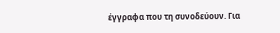έγγραφα που τη συνοδεύουν. Για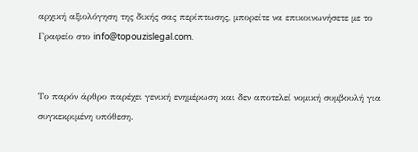αρχική αξιολόγηση της δικής σας περίπτωσης, μπορείτε να επικοινωνήσετε με το Γραφείο στο info@topouzislegal.com.


Το παρόν άρθρο παρέχει γενική ενημέρωση και δεν αποτελεί νομική συμβουλή για συγκεκριμένη υπόθεση.